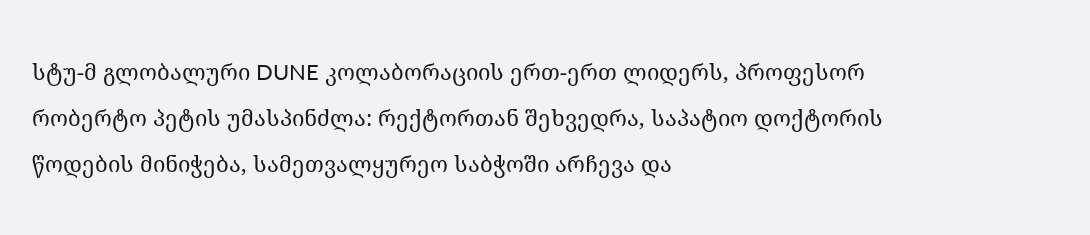სტუ-მ გლობალური DUNE კოლაბორაციის ერთ-ერთ ლიდერს, პროფესორ რობერტო პეტის უმასპინძლა: რექტორთან შეხვედრა, საპატიო დოქტორის წოდების მინიჭება, სამეთვალყურეო საბჭოში არჩევა და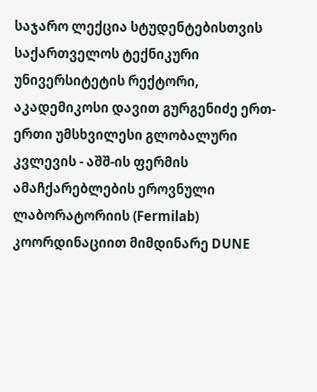საჯარო ლექცია სტუდენტებისთვის
საქართველოს ტექნიკური უნივერსიტეტის რექტორი, აკადემიკოსი დავით გურგენიძე ერთ-ერთი უმსხვილესი გლობალური კვლევის - აშშ-ის ფერმის ამაჩქარებლების ეროვნული ლაბორატორიის (Fermilab) კოორდინაციით მიმდინარე DUNE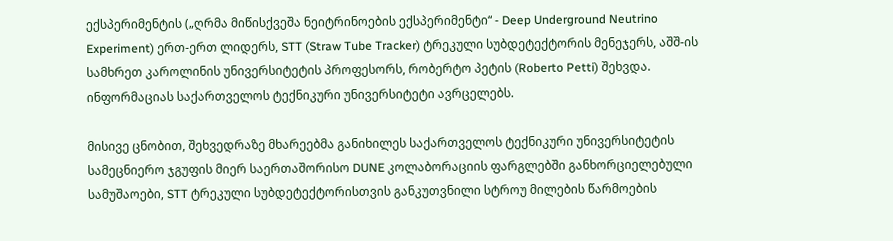ექსპერიმენტის („ღრმა მიწისქვეშა ნეიტრინოების ექსპერიმენტი“ - Deep Underground Neutrino Experiment) ერთ-ერთ ლიდერს, STT (Straw Tube Tracker) ტრეკული სუბდეტექტორის მენეჯერს, აშშ-ის სამხრეთ კაროლინის უნივერსიტეტის პროფესორს, რობერტო პეტის (Roberto Petti) შეხვდა.
ინფორმაციას საქართველოს ტექნიკური უნივერსიტეტი ავრცელებს.

მისივე ცნობით, შეხვედრაზე მხარეებმა განიხილეს საქართველოს ტექნიკური უნივერსიტეტის სამეცნიერო ჯგუფის მიერ საერთაშორისო DUNE კოლაბორაციის ფარგლებში განხორციელებული სამუშაოები, STT ტრეკული სუბდეტექტორისთვის განკუთვნილი სტროუ მილების წარმოების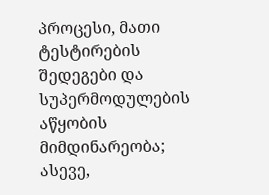პროცესი, მათი ტესტირების შედეგები და სუპერმოდულების აწყობის მიმდინარეობა; ასევე,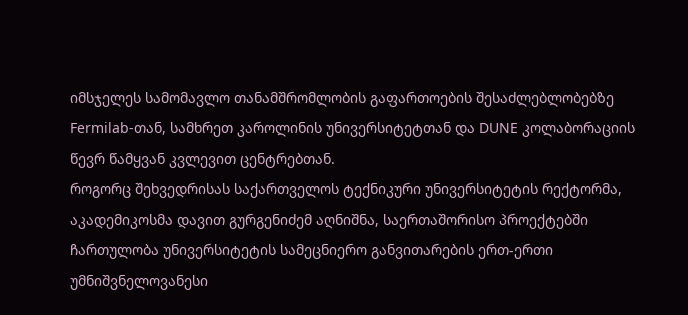იმსჯელეს სამომავლო თანამშრომლობის გაფართოების შესაძლებლობებზე Fermilab-თან, სამხრეთ კაროლინის უნივერსიტეტთან და DUNE კოლაბორაციის წევრ წამყვან კვლევით ცენტრებთან.
როგორც შეხვედრისას საქართველოს ტექნიკური უნივერსიტეტის რექტორმა, აკადემიკოსმა დავით გურგენიძემ აღნიშნა, საერთაშორისო პროექტებში ჩართულობა უნივერსიტეტის სამეცნიერო განვითარების ერთ-ერთი უმნიშვნელოვანესი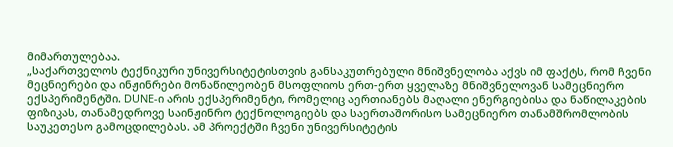მიმართულებაა.
„საქართველოს ტექნიკური უნივერსიტეტისთვის განსაკუთრებული მნიშვნელობა აქვს იმ ფაქტს, რომ ჩვენი მეცნიერები და ინჟინრები მონაწილეობენ მსოფლიოს ერთ-ერთ ყველაზე მნიშვნელოვან სამეცნიერო ექსპერიმენტში. DUNE-ი არის ექსპერიმენტი, რომელიც აერთიანებს მაღალი ენერგიებისა და ნაწილაკების ფიზიკას, თანამედროვე საინჟინრო ტექნოლოგიებს და საერთაშორისო სამეცნიერო თანამშრომლობის საუკეთესო გამოცდილებას. ამ პროექტში ჩვენი უნივერსიტეტის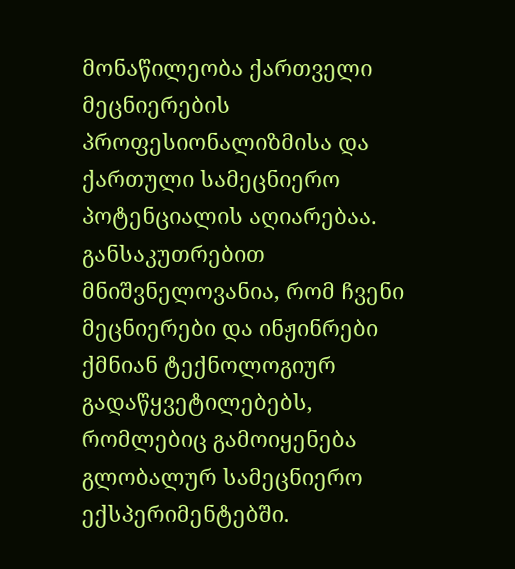მონაწილეობა ქართველი მეცნიერების პროფესიონალიზმისა და ქართული სამეცნიერო პოტენციალის აღიარებაა. განსაკუთრებით მნიშვნელოვანია, რომ ჩვენი მეცნიერები და ინჟინრები ქმნიან ტექნოლოგიურ გადაწყვეტილებებს, რომლებიც გამოიყენება გლობალურ სამეცნიერო ექსპერიმენტებში.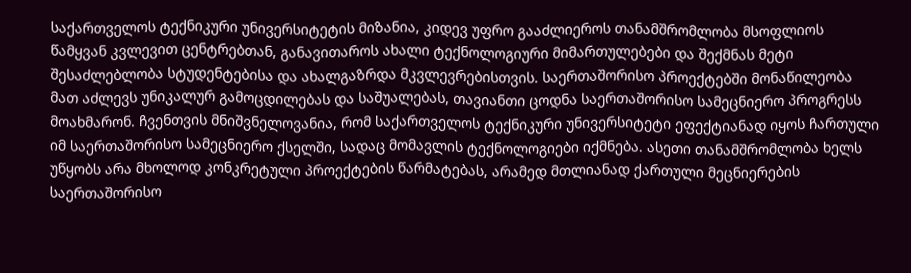საქართველოს ტექნიკური უნივერსიტეტის მიზანია, კიდევ უფრო გააძლიეროს თანამშრომლობა მსოფლიოს წამყვან კვლევით ცენტრებთან, განავითაროს ახალი ტექნოლოგიური მიმართულებები და შექმნას მეტი შესაძლებლობა სტუდენტებისა და ახალგაზრდა მკვლევრებისთვის. საერთაშორისო პროექტებში მონაწილეობა მათ აძლევს უნიკალურ გამოცდილებას და საშუალებას, თავიანთი ცოდნა საერთაშორისო სამეცნიერო პროგრესს მოახმარონ. ჩვენთვის მნიშვნელოვანია, რომ საქართველოს ტექნიკური უნივერსიტეტი ეფექტიანად იყოს ჩართული იმ საერთაშორისო სამეცნიერო ქსელში, სადაც მომავლის ტექნოლოგიები იქმნება. ასეთი თანამშრომლობა ხელს უწყობს არა მხოლოდ კონკრეტული პროექტების წარმატებას, არამედ მთლიანად ქართული მეცნიერების საერთაშორისო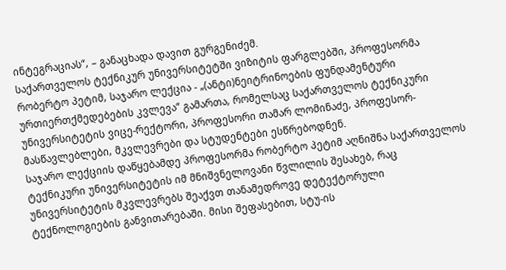ინტეგრაციას“, – განაცხადა დავით გურგენიძემ.
საქართველოს ტექნიკურ უნივერსიტეტში ვიზიტის ფარგლებში, პროფესორმა რობერტო პეტიმ, საჯარო ლექცია - „(ანტი)ნეიტრინოების ფუნდამენტური ურთიერთქმედებების კვლევა“ გამართა, რომელსაც საქართველოს ტექნიკური უნივერსიტეტის ვიცე-რექტორი, პროფესორი თამარ ლომინაძე, პროფესორ-მასწავლებლები, მკვლევრები და სტუდენტები ესწრებოდნენ.
საჯარო ლექციის დაწყებამდე პროფესორმა რობერტო პეტიმ აღნიშნა საქართველოს ტექნიკური უნივერსიტეტის იმ მნიშვნელოვანი წვლილის შესახებ, რაც უნივერსიტეტის მკვლევრებს შეაქვთ თანამედროვე დეტექტორული ტექნოლოგიების განვითარებაში. მისი შეფასებით, სტუ-ის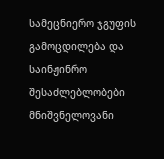სამეცნიერო ჯგუფის გამოცდილება და საინჟინრო შესაძლებლობები მნიშვნელოვანი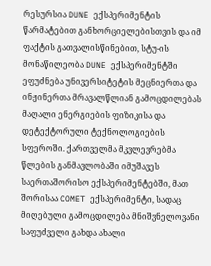რესურსია DUNE ექსპერიმენტის წარმატებით განხორციელებისთვის და იმ ფაქტის გათვალისწინებით, სტუ-ის მონაწილეობა DUNE ექსპერიმენტში ეფუძნება უნივერსიტეტის მეცნიერთა და ინჟინერთა მრავალწლიან გამოცდილებას მაღალი ენერგიების ფიზიკისა და დეტექტორული ტექნოლოგიების სფეროში. ქართველმა მკვლევრებმა წლების განმავლობაში იმუშავეს საერთაშორისო ექსპერიმენტებში, მათ შორისაა COMET ექსპერიმენტი, სადაც მიღებული გამოცდილება მნიშვნელოვანი საფუძველი გახდა ახალი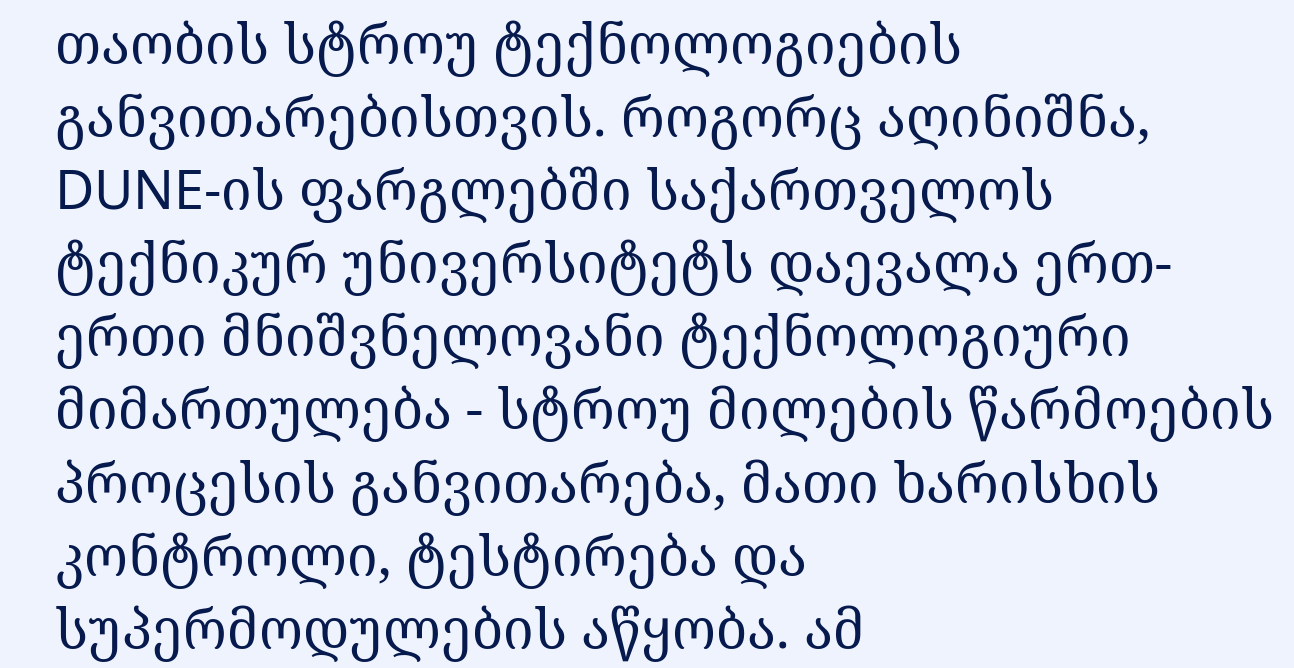თაობის სტროუ ტექნოლოგიების განვითარებისთვის. როგორც აღინიშნა, DUNE-ის ფარგლებში საქართველოს ტექნიკურ უნივერსიტეტს დაევალა ერთ-ერთი მნიშვნელოვანი ტექნოლოგიური მიმართულება - სტროუ მილების წარმოების პროცესის განვითარება, მათი ხარისხის კონტროლი, ტესტირება და სუპერმოდულების აწყობა. ამ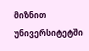მიზნით უნივერსიტეტში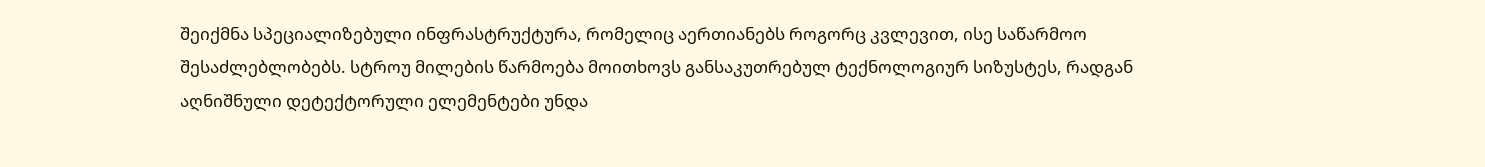შეიქმნა სპეციალიზებული ინფრასტრუქტურა, რომელიც აერთიანებს როგორც კვლევით, ისე საწარმოო შესაძლებლობებს. სტროუ მილების წარმოება მოითხოვს განსაკუთრებულ ტექნოლოგიურ სიზუსტეს, რადგან აღნიშნული დეტექტორული ელემენტები უნდა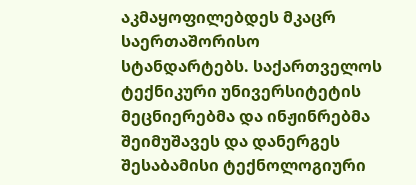აკმაყოფილებდეს მკაცრ საერთაშორისო სტანდარტებს. საქართველოს ტექნიკური უნივერსიტეტის მეცნიერებმა და ინჟინრებმა შეიმუშავეს და დანერგეს შესაბამისი ტექნოლოგიური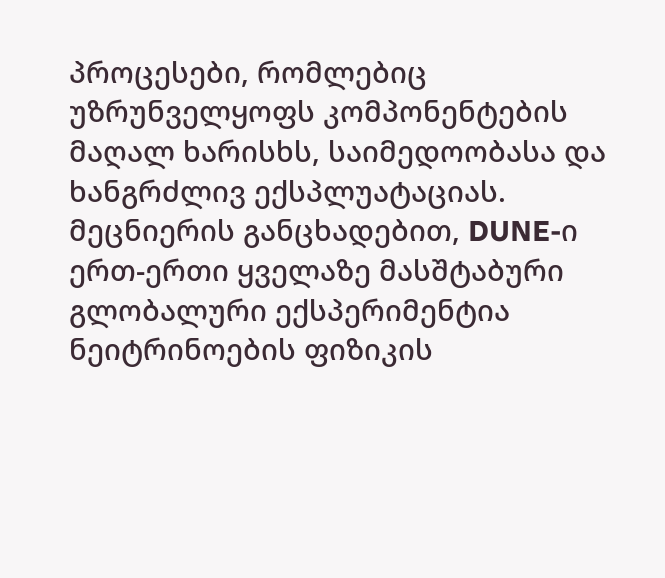პროცესები, რომლებიც უზრუნველყოფს კომპონენტების მაღალ ხარისხს, საიმედოობასა და ხანგრძლივ ექსპლუატაციას.
მეცნიერის განცხადებით, DUNE-ი ერთ-ერთი ყველაზე მასშტაბური გლობალური ექსპერიმენტია ნეიტრინოების ფიზიკის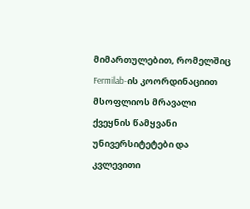მიმართულებით, რომელშიც Fermilab-ის კოორდინაციით მსოფლიოს მრავალი ქვეყნის წამყვანი უნივერსიტეტები და კვლევითი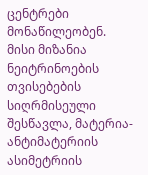ცენტრები მონაწილეობენ. მისი მიზანია ნეიტრინოების თვისებების სიღრმისეული შესწავლა, მატერია-ანტიმატერიის ასიმეტრიის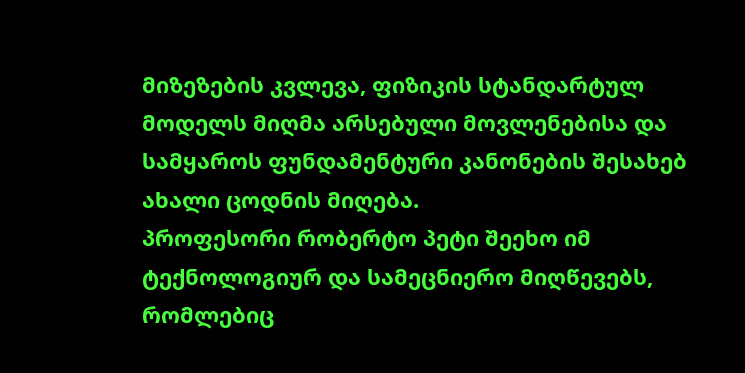მიზეზების კვლევა, ფიზიკის სტანდარტულ მოდელს მიღმა არსებული მოვლენებისა და სამყაროს ფუნდამენტური კანონების შესახებ ახალი ცოდნის მიღება.
პროფესორი რობერტო პეტი შეეხო იმ ტექნოლოგიურ და სამეცნიერო მიღწევებს, რომლებიც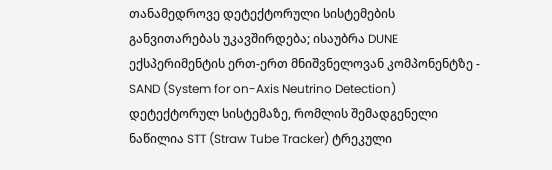თანამედროვე დეტექტორული სისტემების განვითარებას უკავშირდება; ისაუბრა DUNE ექსპერიმენტის ერთ-ერთ მნიშვნელოვან კომპონენტზე - SAND (System for on-Axis Neutrino Detection) დეტექტორულ სისტემაზე, რომლის შემადგენელი ნაწილია STT (Straw Tube Tracker) ტრეკული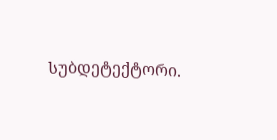სუბდეტექტორი.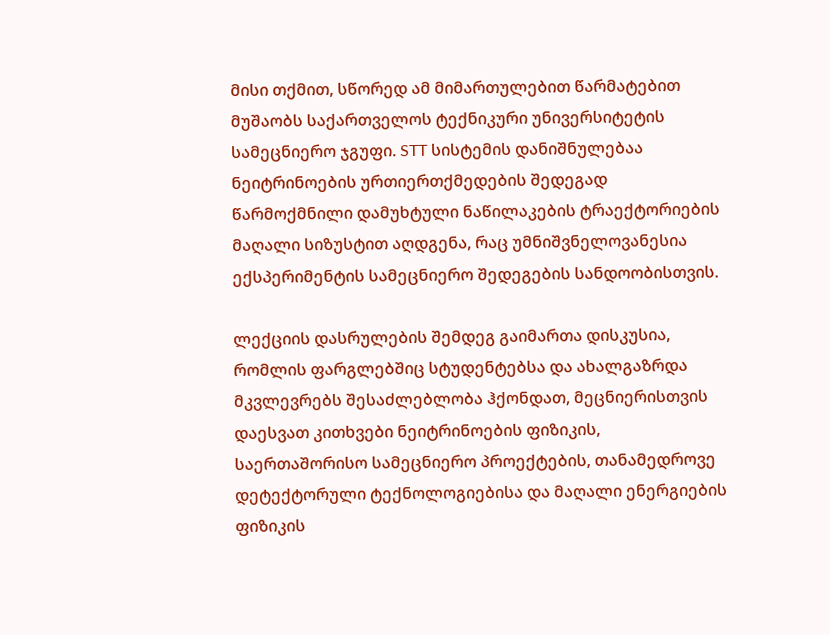მისი თქმით, სწორედ ამ მიმართულებით წარმატებით მუშაობს საქართველოს ტექნიკური უნივერსიტეტის სამეცნიერო ჯგუფი. STT სისტემის დანიშნულებაა ნეიტრინოების ურთიერთქმედების შედეგად წარმოქმნილი დამუხტული ნაწილაკების ტრაექტორიების მაღალი სიზუსტით აღდგენა, რაც უმნიშვნელოვანესია ექსპერიმენტის სამეცნიერო შედეგების სანდოობისთვის.

ლექციის დასრულების შემდეგ გაიმართა დისკუსია, რომლის ფარგლებშიც სტუდენტებსა და ახალგაზრდა მკვლევრებს შესაძლებლობა ჰქონდათ, მეცნიერისთვის დაესვათ კითხვები ნეიტრინოების ფიზიკის, საერთაშორისო სამეცნიერო პროექტების, თანამედროვე დეტექტორული ტექნოლოგიებისა და მაღალი ენერგიების ფიზიკის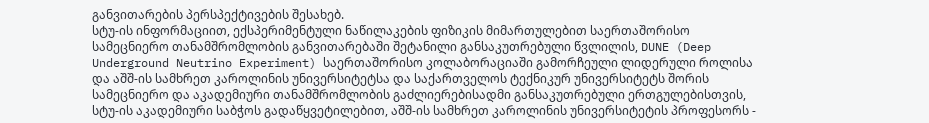განვითარების პერსპექტივების შესახებ.
სტუ-ის ინფორმაციით, ექსპერიმენტული ნაწილაკების ფიზიკის მიმართულებით საერთაშორისო სამეცნიერო თანამშრომლობის განვითარებაში შეტანილი განსაკუთრებული წვლილის, DUNE (Deep Underground Neutrino Experiment) საერთაშორისო კოლაბორაციაში გამორჩეული ლიდერული როლისა და აშშ-ის სამხრეთ კაროლინის უნივერსიტეტსა და საქართველოს ტექნიკურ უნივერსიტეტს შორის სამეცნიერო და აკადემიური თანამშრომლობის გაძლიერებისადმი განსაკუთრებული ერთგულებისთვის, სტუ-ის აკადემიური საბჭოს გადაწყვეტილებით, აშშ-ის სამხრეთ კაროლინის უნივერსიტეტის პროფესორს -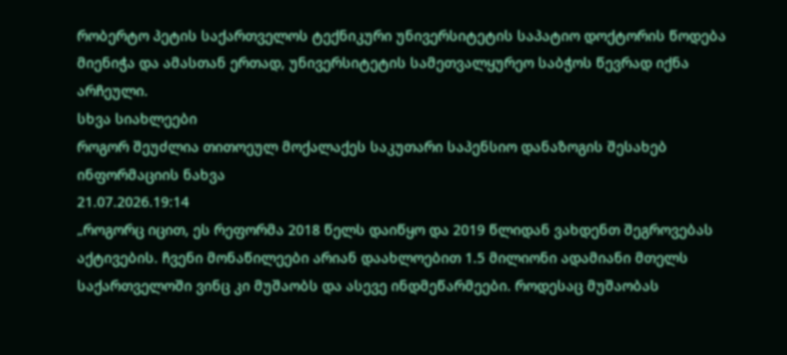რობერტო პეტის საქართველოს ტექნიკური უნივერსიტეტის საპატიო დოქტორის წოდება მიენიჭა და ამასთან ერთად, უნივერსიტეტის სამეთვალყურეო საბჭოს წევრად იქნა არჩეული.
სხვა სიახლეები
როგორ შეუძლია თითოეულ მოქალაქეს საკუთარი საპენსიო დანაზოგის შესახებ ინფორმაციის ნახვა
21.07.2026.19:14
„როგორც იცით, ეს რეფორმა 2018 წელს დაიწყო და 2019 წლიდან ვახდენთ შეგროვებას აქტივების. ჩვენი მონაწილეები არიან დაახლოებით 1.5 მილიონი ადამიანი მთელს საქართველოში ვინც კი მუშაობს და ასევე ინდმეწარმეები. როდესაც მუშაობას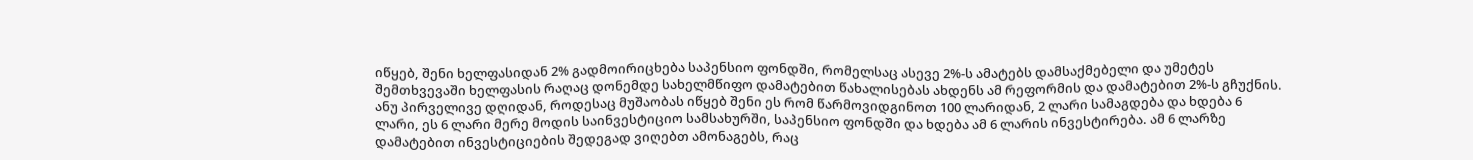იწყებ, შენი ხელფასიდან 2% გადმოირიცხება საპენსიო ფონდში, რომელსაც ასევე 2%-ს ამატებს დამსაქმებელი და უმეტეს შემთხვევაში ხელფასის რაღაც დონემდე სახელმწიფო დამატებით წახალისებას ახდენს ამ რეფორმის და დამატებით 2%-ს გჩუქნის. ანუ პირველივე დღიდან, როდესაც მუშაობას იწყებ შენი ეს რომ წარმოვიდგინოთ 100 ლარიდან, 2 ლარი სამაგდება და ხდება 6 ლარი, ეს 6 ლარი მერე მოდის საინვესტიციო სამსახურში, საპენსიო ფონდში და ხდება ამ 6 ლარის ინვესტირება. ამ 6 ლარზე დამატებით ინვესტიციების შედეგად ვიღებთ ამონაგებს, რაც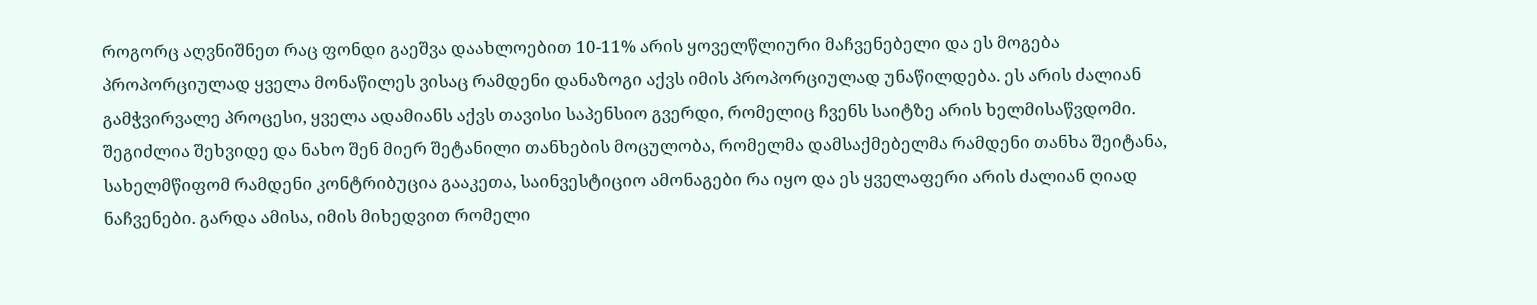როგორც აღვნიშნეთ რაც ფონდი გაეშვა დაახლოებით 10-11% არის ყოველწლიური მაჩვენებელი და ეს მოგება პროპორციულად ყველა მონაწილეს ვისაც რამდენი დანაზოგი აქვს იმის პროპორციულად უნაწილდება. ეს არის ძალიან გამჭვირვალე პროცესი, ყველა ადამიანს აქვს თავისი საპენსიო გვერდი, რომელიც ჩვენს საიტზე არის ხელმისაწვდომი. შეგიძლია შეხვიდე და ნახო შენ მიერ შეტანილი თანხების მოცულობა, რომელმა დამსაქმებელმა რამდენი თანხა შეიტანა, სახელმწიფომ რამდენი კონტრიბუცია გააკეთა, საინვესტიციო ამონაგები რა იყო და ეს ყველაფერი არის ძალიან ღიად ნაჩვენები. გარდა ამისა, იმის მიხედვით რომელი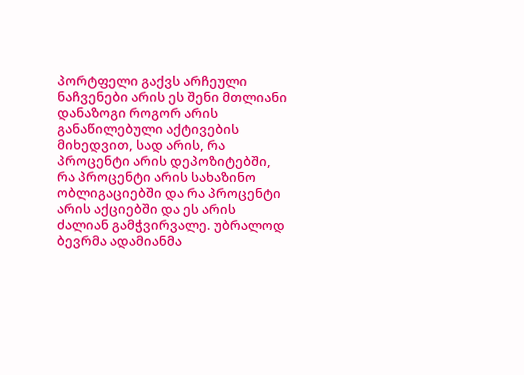პორტფელი გაქვს არჩეული ნაჩვენები არის ეს შენი მთლიანი დანაზოგი როგორ არის განაწილებული აქტივების მიხედვით, სად არის, რა პროცენტი არის დეპოზიტებში, რა პროცენტი არის სახაზინო ობლიგაციებში და რა პროცენტი არის აქციებში და ეს არის ძალიან გამჭვირვალე. უბრალოდ ბევრმა ადამიანმა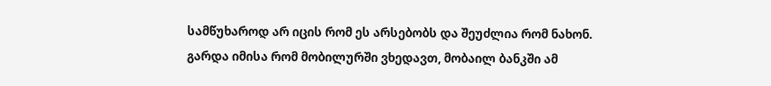სამწუხაროდ არ იცის რომ ეს არსებობს და შეუძლია რომ ნახონ. გარდა იმისა რომ მობილურში ვხედავთ, მობაილ ბანკში ამ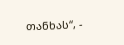თანხას“, -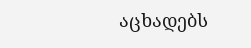აცხადებს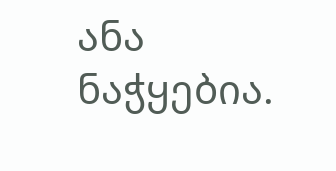ანა ნაჭყებია.